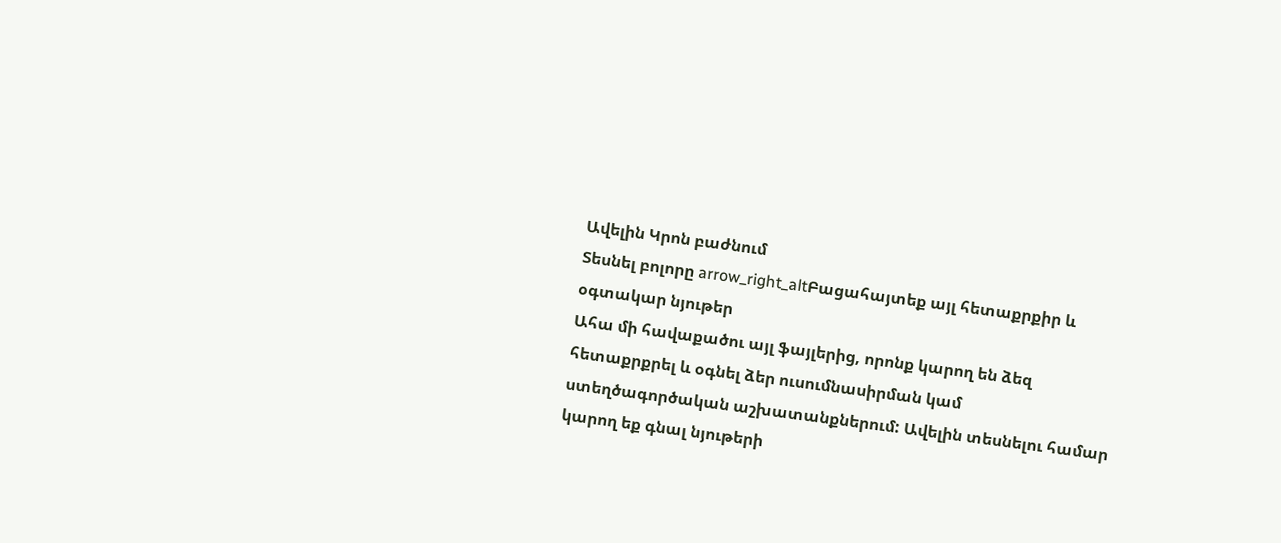Ավելին Կրոն բաժնում
Տեսնել բոլորը arrow_right_altԲացահայտեք այլ հետաքրքիր և օգտակար նյութեր
Ահա մի հավաքածու այլ ֆայլերից, որոնք կարող են ձեզ հետաքրքրել և օգնել ձեր ուսումնասիրման կամ ստեղծագործական աշխատանքներում: Ավելին տեսնելու համար կարող եք գնալ նյութերի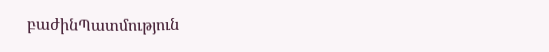բաժինՊատմություն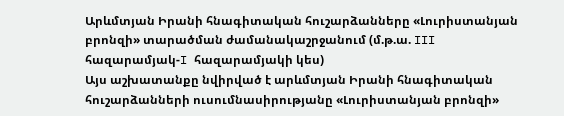Արևմտյան Իրանի հնագիտական հուշարձանները «Լուրիստանյան բրոնզի» տարածման ժամանակաշրջանում (մ.թ.ա. III հազարամյակ-I հազարամյակի կես)
Այս աշխատանքը նվիրված է արևմտյան Իրանի հնագիտական հուշարձանների ուսումնասիրությանը «Լուրիստանյան բրոնզի»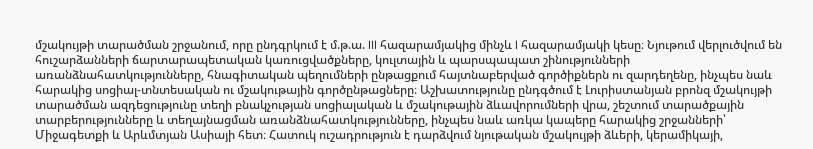մշակույթի տարածման շրջանում, որը ընդգրկում է մ.թ.ա. III հազարամյակից մինչև I հազարամյակի կեսը։ Նյութում վերլուծվում են հուշարձանների ճարտարապետական կառուցվածքները, կուլտային և պարսպապատ շինությունների առանձնահատկությունները, հնագիտական պեղումների ընթացքում հայտնաբերված գործիքներն ու զարդեղենը, ինչպես նաև հարակից սոցիալ-տնտեսական ու մշակութային գործընթացները։ Աշխատությունը ընդգծում է Լուրիստանյան բրոնզ մշակույթի տարածման ազդեցությունը տեղի բնակչության սոցիալական և մշակութային ձևավորումների վրա, շեշտում տարածքային տարբերությունները և տեղայնացման առանձնահատկությունները, ինչպես նաև առկա կապերը հարակից շրջանների՝ Միջագետքի և Արևմտյան Ասիայի հետ։ Հատուկ ուշադրություն է դարձվում նյութական մշակույթի ձևերի, կերամիկայի,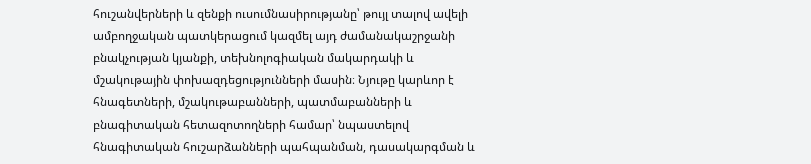հուշանվերների և զենքի ուսումնասիրությանը՝ թույլ տալով ավելի ամբողջական պատկերացում կազմել այդ ժամանակաշրջանի բնակչության կյանքի, տեխնոլոգիական մակարդակի և մշակութային փոխազդեցությունների մասին։ Նյութը կարևոր է հնագետների, մշակութաբանների, պատմաբանների և բնագիտական հետազոտողների համար՝ նպաստելով հնագիտական հուշարձանների պահպանման, դասակարգման և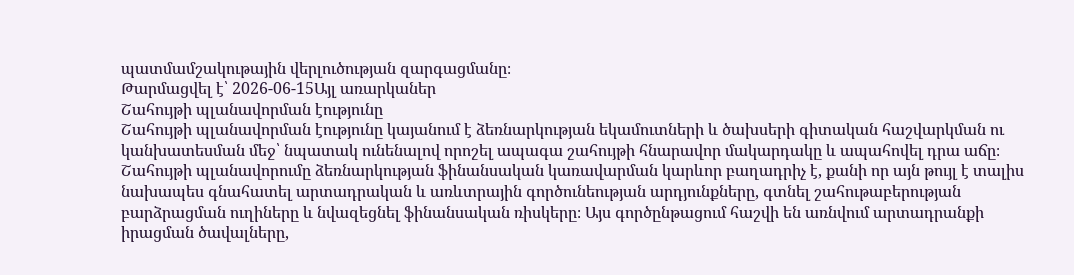պատմամշակութային վերլուծության զարգացմանը։
Թարմացվել է՝ 2026-06-15Այլ առարկաներ
Շահույթի պլանավորման էությունը
Շահույթի պլանավորման էությունը կայանում է ձեռնարկության եկամուտների և ծախսերի գիտական հաշվարկման ու կանխատեսման մեջ՝ նպատակ ունենալով որոշել ապագա շահույթի հնարավոր մակարդակը և ապահովել դրա աճը։ Շահույթի պլանավորումը ձեռնարկության ֆինանսական կառավարման կարևոր բաղադրիչ է, քանի որ այն թույլ է տալիս նախապես գնահատել արտադրական և առևտրային գործունեության արդյունքները, գտնել շահութաբերության բարձրացման ուղիները և նվազեցնել ֆինանսական ռիսկերը։ Այս գործընթացում հաշվի են առնվում արտադրանքի իրացման ծավալները,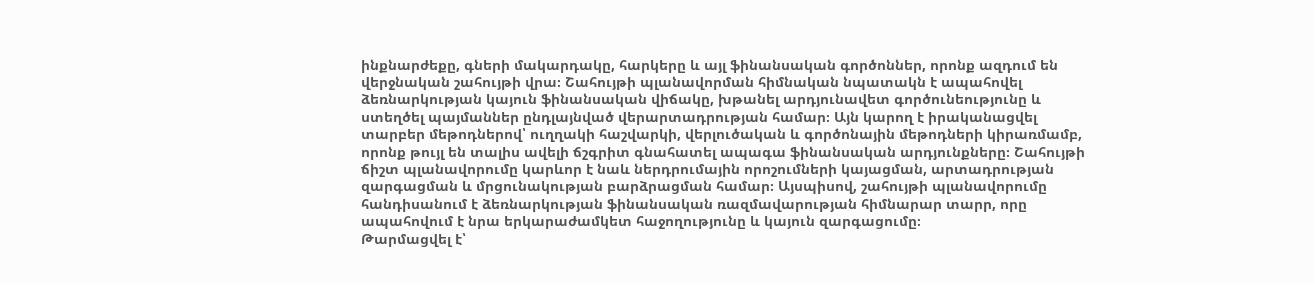ինքնարժեքը, գների մակարդակը, հարկերը և այլ ֆինանսական գործոններ, որոնք ազդում են վերջնական շահույթի վրա։ Շահույթի պլանավորման հիմնական նպատակն է ապահովել ձեռնարկության կայուն ֆինանսական վիճակը, խթանել արդյունավետ գործունեությունը և ստեղծել պայմաններ ընդլայնված վերարտադրության համար։ Այն կարող է իրականացվել տարբեր մեթոդներով՝ ուղղակի հաշվարկի, վերլուծական և գործոնային մեթոդների կիրառմամբ, որոնք թույլ են տալիս ավելի ճշգրիտ գնահատել ապագա ֆինանսական արդյունքները։ Շահույթի ճիշտ պլանավորումը կարևոր է նաև ներդրումային որոշումների կայացման, արտադրության զարգացման և մրցունակության բարձրացման համար։ Այսպիսով, շահույթի պլանավորումը հանդիսանում է ձեռնարկության ֆինանսական ռազմավարության հիմնարար տարր, որը ապահովում է նրա երկարաժամկետ հաջողությունը և կայուն զարգացումը։
Թարմացվել է՝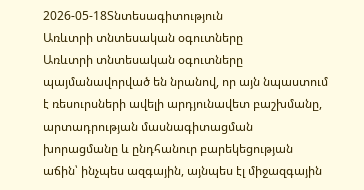2026-05-18Տնտեսագիտություն
Առևտրի տնտեսական օգուտները
Առևտրի տնտեսական օգուտները պայմանավորված են նրանով, որ այն նպաստում է ռեսուրսների ավելի արդյունավետ բաշխմանը, արտադրության մասնագիտացման խորացմանը և ընդհանուր բարեկեցության աճին՝ ինչպես ազգային, այնպես էլ միջազգային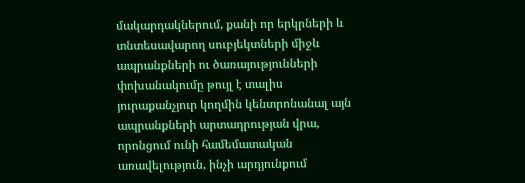մակարդակներում, քանի որ երկրների և տնտեսավարող սուբյեկտների միջև ապրանքների ու ծառայությունների փոխանակումը թույլ է տալիս յուրաքանչյուր կողմին կենտրոնանալ այն ապրանքների արտադրության վրա, որոնցում ունի համեմատական առավելություն, ինչի արդյունքում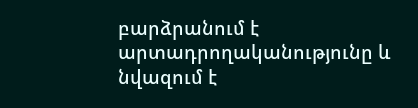բարձրանում է արտադրողականությունը և նվազում է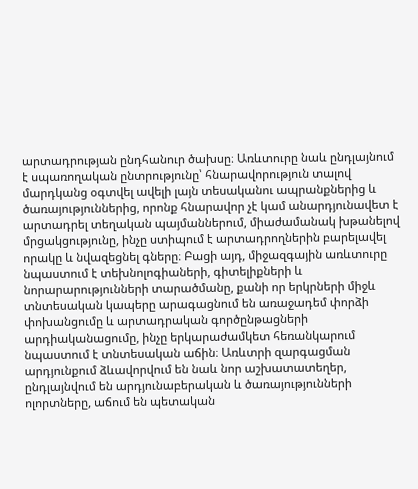արտադրության ընդհանուր ծախսը։ Առևտուրը նաև ընդլայնում է սպառողական ընտրությունը՝ հնարավորություն տալով մարդկանց օգտվել ավելի լայն տեսականու ապրանքներից և ծառայություններից, որոնք հնարավոր չէ կամ անարդյունավետ է արտադրել տեղական պայմաններում, միաժամանակ խթանելով մրցակցությունը, ինչը ստիպում է արտադրողներին բարելավել որակը և նվազեցնել գները։ Բացի այդ, միջազգային առևտուրը նպաստում է տեխնոլոգիաների, գիտելիքների և նորարարությունների տարածմանը, քանի որ երկրների միջև տնտեսական կապերը արագացնում են առաջադեմ փորձի փոխանցումը և արտադրական գործընթացների արդիականացումը, ինչը երկարաժամկետ հեռանկարում նպաստում է տնտեսական աճին։ Առևտրի զարգացման արդյունքում ձևավորվում են նաև նոր աշխատատեղեր, ընդլայնվում են արդյունաբերական և ծառայությունների ոլորտները, աճում են պետական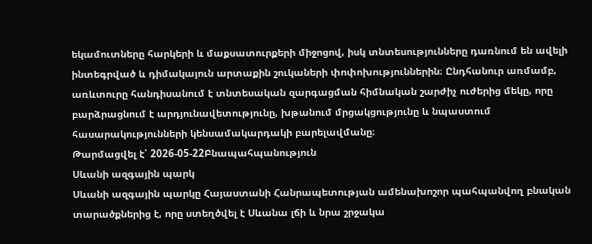եկամուտները հարկերի և մաքսատուրքերի միջոցով, իսկ տնտեսությունները դառնում են ավելի ինտեգրված և դիմակայուն արտաքին շուկաների փոփոխություններին։ Ընդհանուր առմամբ, առևտուրը հանդիսանում է տնտեսական զարգացման հիմնական շարժիչ ուժերից մեկը, որը բարձրացնում է արդյունավետությունը, խթանում մրցակցությունը և նպաստում հասարակությունների կենսամակարդակի բարելավմանը։
Թարմացվել է՝ 2026-05-22Բնապահպանություն
Սևանի ազգային պարկ
Սևանի ազգային պարկը Հայաստանի Հանրապետության ամենախոշոր պահպանվող բնական տարածքներից է, որը ստեղծվել է Սևանա լճի և նրա շրջակա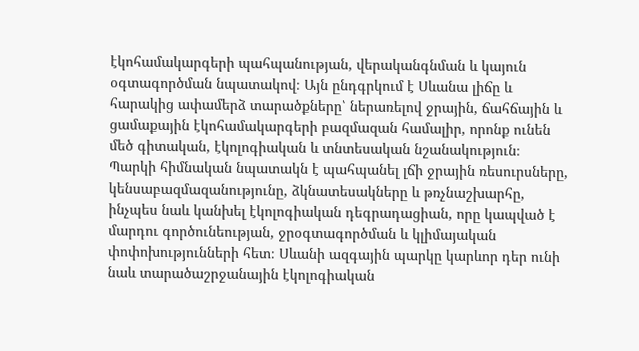էկոհամակարգերի պահպանության, վերականգնման և կայուն օգտագործման նպատակով։ Այն ընդգրկում է Սևանա լիճը և հարակից ափամերձ տարածքները՝ ներառելով ջրային, ճահճային և ցամաքային էկոհամակարգերի բազմազան համալիր, որոնք ունեն մեծ գիտական, էկոլոգիական և տնտեսական նշանակություն։ Պարկի հիմնական նպատակն է պահպանել լճի ջրային ռեսուրսները, կենսաբազմազանությունը, ձկնատեսակները և թռչնաշխարհը, ինչպես նաև կանխել էկոլոգիական դեգրադացիան, որը կապված է մարդու գործունեության, ջրօգտագործման և կլիմայական փոփոխությունների հետ։ Սևանի ազգային պարկը կարևոր դեր ունի նաև տարածաշրջանային էկոլոգիական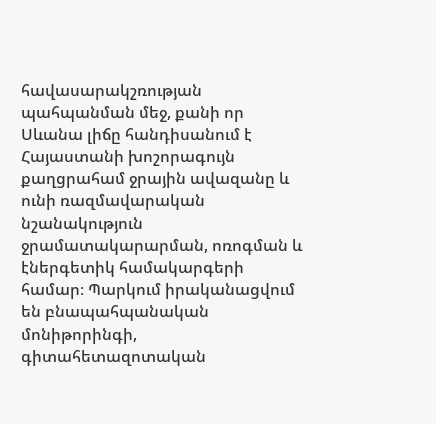հավասարակշռության պահպանման մեջ, քանի որ Սևանա լիճը հանդիսանում է Հայաստանի խոշորագույն քաղցրահամ ջրային ավազանը և ունի ռազմավարական նշանակություն ջրամատակարարման, ոռոգման և էներգետիկ համակարգերի համար։ Պարկում իրականացվում են բնապահպանական մոնիթորինգի, գիտահետազոտական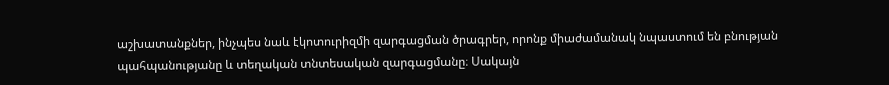աշխատանքներ, ինչպես նաև էկոտուրիզմի զարգացման ծրագրեր, որոնք միաժամանակ նպաստում են բնության պահպանությանը և տեղական տնտեսական զարգացմանը։ Սակայն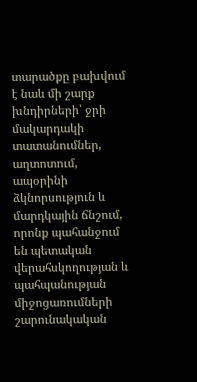տարածքը բախվում է նաև մի շարք խնդիրների՝ ջրի մակարդակի տատանումներ, աղտոտում, ապօրինի ձկնորսություն և մարդկային ճնշում, որոնք պահանջում են պետական վերահսկողության և պահպանության միջոցառումների շարունակական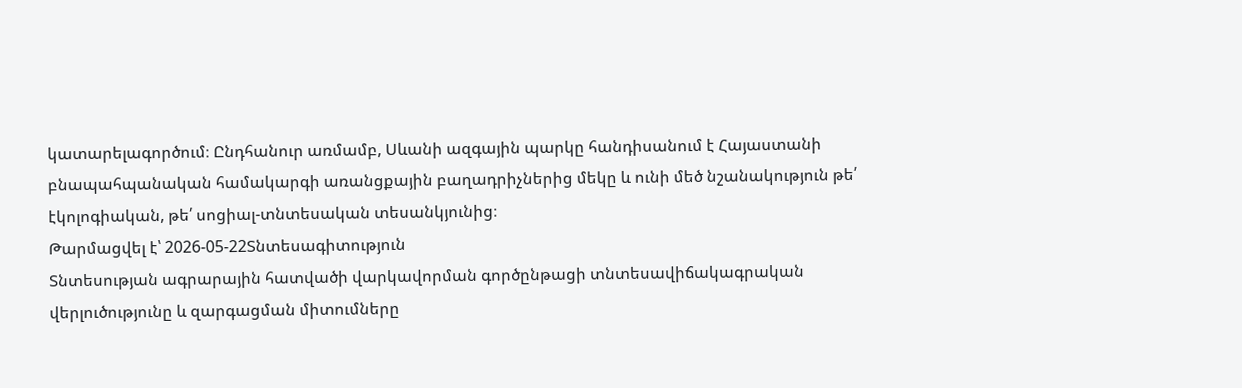կատարելագործում։ Ընդհանուր առմամբ, Սևանի ազգային պարկը հանդիսանում է Հայաստանի բնապահպանական համակարգի առանցքային բաղադրիչներից մեկը և ունի մեծ նշանակություն թե՛ էկոլոգիական, թե՛ սոցիալ-տնտեսական տեսանկյունից։
Թարմացվել է՝ 2026-05-22Տնտեսագիտություն
Տնտեսության ագրարային հատվածի վարկավորման գործընթացի տնտեսավիճակագրական վերլուծությունը և զարգացման միտումները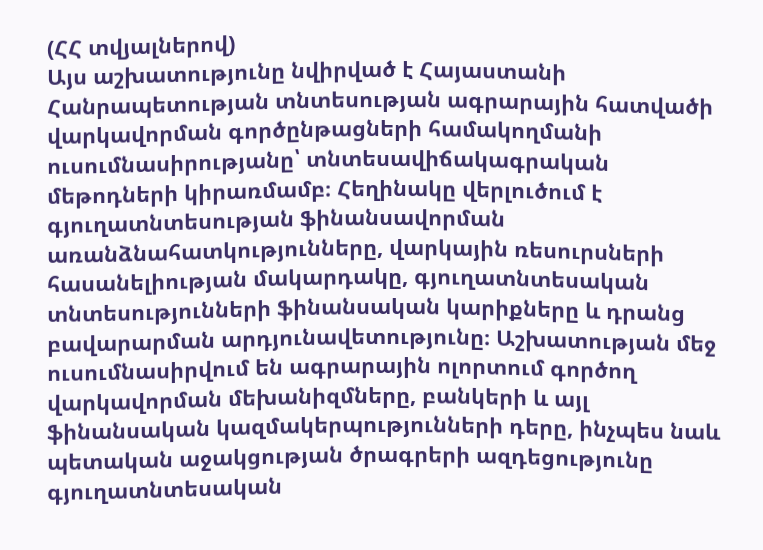(ՀՀ տվյալներով)
Այս աշխատությունը նվիրված է Հայաստանի Հանրապետության տնտեսության ագրարային հատվածի վարկավորման գործընթացների համակողմանի ուսումնասիրությանը՝ տնտեսավիճակագրական մեթոդների կիրառմամբ։ Հեղինակը վերլուծում է գյուղատնտեսության ֆինանսավորման առանձնահատկությունները, վարկային ռեսուրսների հասանելիության մակարդակը, գյուղատնտեսական տնտեսությունների ֆինանսական կարիքները և դրանց բավարարման արդյունավետությունը։ Աշխատության մեջ ուսումնասիրվում են ագրարային ոլորտում գործող վարկավորման մեխանիզմները, բանկերի և այլ ֆինանսական կազմակերպությունների դերը, ինչպես նաև պետական աջակցության ծրագրերի ազդեցությունը գյուղատնտեսական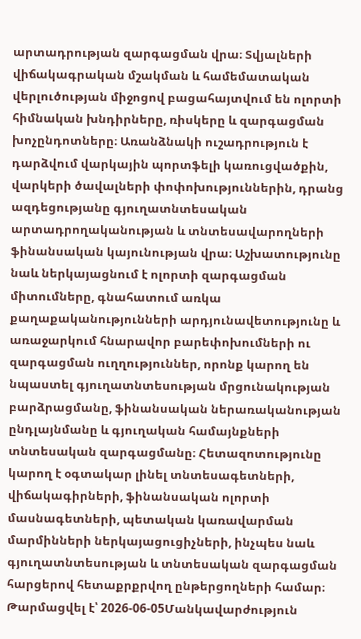արտադրության զարգացման վրա։ Տվյալների վիճակագրական մշակման և համեմատական վերլուծության միջոցով բացահայտվում են ոլորտի հիմնական խնդիրները, ռիսկերը և զարգացման խոչընդոտները։ Առանձնակի ուշադրություն է դարձվում վարկային պորտֆելի կառուցվածքին, վարկերի ծավալների փոփոխություններին, դրանց ազդեցությանը գյուղատնտեսական արտադրողականության և տնտեսավարողների ֆինանսական կայունության վրա։ Աշխատությունը նաև ներկայացնում է ոլորտի զարգացման միտումները, գնահատում առկա քաղաքականությունների արդյունավետությունը և առաջարկում հնարավոր բարեփոխումների ու զարգացման ուղղություններ, որոնք կարող են նպաստել գյուղատնտեսության մրցունակության բարձրացմանը, ֆինանսական ներառականության ընդլայնմանը և գյուղական համայնքների տնտեսական զարգացմանը։ Հետազոտությունը կարող է օգտակար լինել տնտեսագետների, վիճակագիրների, ֆինանսական ոլորտի մասնագետների, պետական կառավարման մարմինների ներկայացուցիչների, ինչպես նաև գյուղատնտեսության և տնտեսական զարգացման հարցերով հետաքրքրվող ընթերցողների համար։
Թարմացվել է՝ 2026-06-05Մանկավարժություն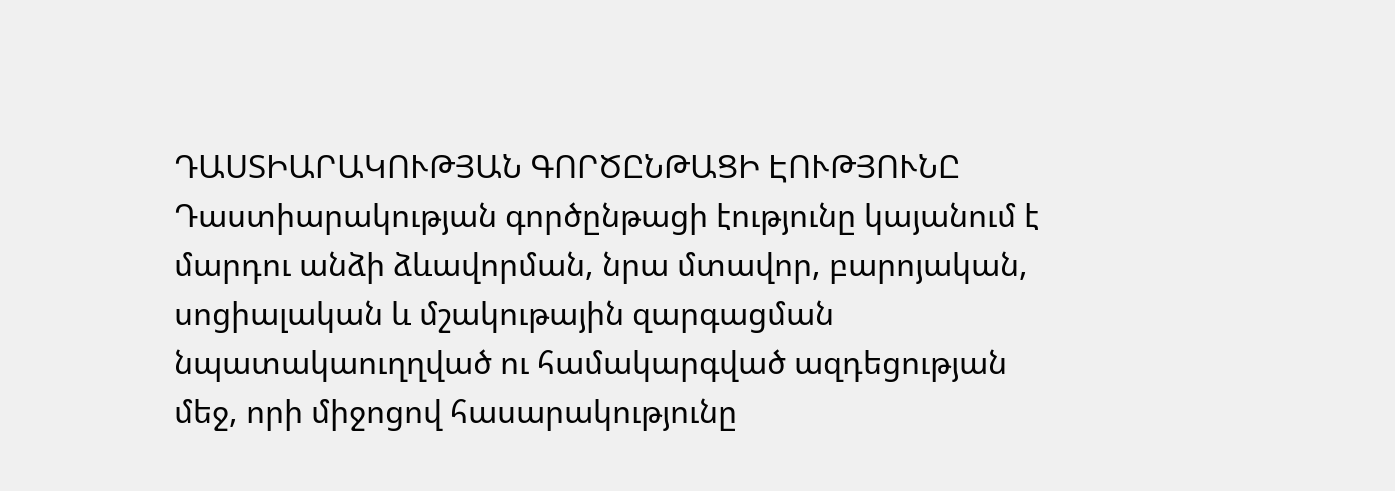ԴԱՍՏԻԱՐԱԿՈՒԹՅԱՆ ԳՈՐԾԸՆԹԱՑԻ ԷՈՒԹՅՈՒՆԸ
Դաստիարակության գործընթացի էությունը կայանում է մարդու անձի ձևավորման, նրա մտավոր, բարոյական, սոցիալական և մշակութային զարգացման նպատակաուղղված ու համակարգված ազդեցության մեջ, որի միջոցով հասարակությունը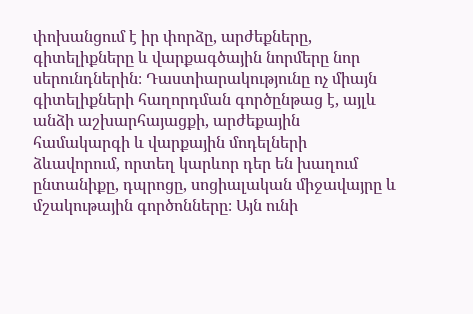փոխանցում է իր փորձը, արժեքները, գիտելիքները և վարքագծային նորմերը նոր սերունդներին։ Դաստիարակությունը ոչ միայն գիտելիքների հաղորդման գործընթաց է, այլև անձի աշխարհայացքի, արժեքային համակարգի և վարքային մոդելների ձևավորում, որտեղ կարևոր դեր են խաղում ընտանիքը, դպրոցը, սոցիալական միջավայրը և մշակութային գործոնները։ Այն ունի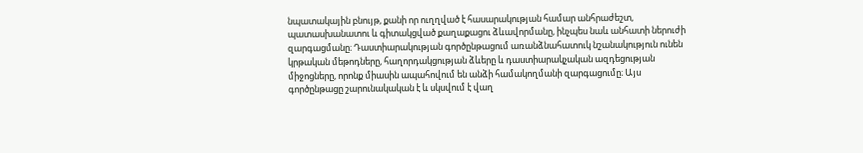նպատակային բնույթ, քանի որ ուղղված է հասարակության համար անհրաժեշտ, պատասխանատու և գիտակցված քաղաքացու ձևավորմանը, ինչպես նաև անհատի ներուժի զարգացմանը։ Դաստիարակության գործընթացում առանձնահատուկ նշանակություն ունեն կրթական մեթոդները, հաղորդակցության ձևերը և դաստիարակչական ազդեցության միջոցները, որոնք միասին ապահովում են անձի համակողմանի զարգացումը։ Այս գործընթացը շարունակական է և սկսվում է վաղ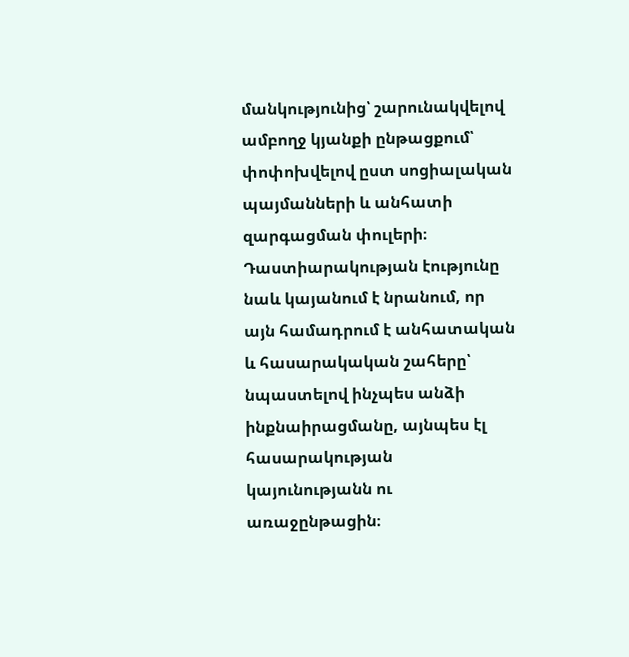մանկությունից՝ շարունակվելով ամբողջ կյանքի ընթացքում՝ փոփոխվելով ըստ սոցիալական պայմանների և անհատի զարգացման փուլերի։ Դաստիարակության էությունը նաև կայանում է նրանում, որ այն համադրում է անհատական և հասարակական շահերը՝ նպաստելով ինչպես անձի ինքնաիրացմանը, այնպես էլ հասարակության կայունությանն ու առաջընթացին։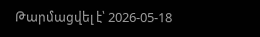Թարմացվել է՝ 2026-05-18